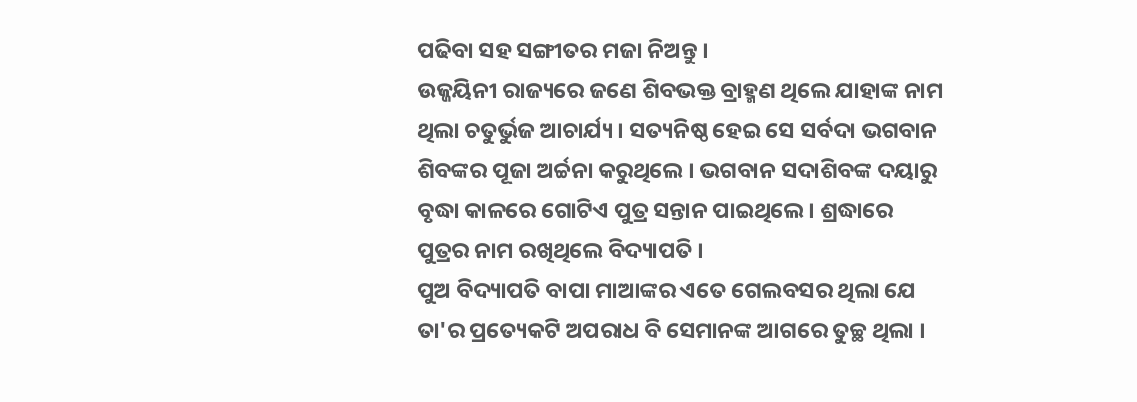ପଢିବା ସହ ସଙ୍ଗୀତର ମଜା ନିଅନ୍ତୁ ।
ଉଜ୍ଜୟିନୀ ରାଜ୍ୟରେ ଜଣେ ଶିବଭକ୍ତ ବ୍ରାହ୍ମଣ ଥିଲେ ଯାହାଙ୍କ ନାମ ଥିଲା ଚତୁର୍ଭୁଜ ଆଚାର୍ଯ୍ୟ । ସତ୍ୟନିଷ୍ଠ ହେଇ ସେ ସର୍ବଦା ଭଗବାନ ଶିବଙ୍କର ପୂଜା ଅର୍ଚ୍ଚନା କରୁଥିଲେ । ଭଗବାନ ସଦାଶିବଙ୍କ ଦୟାରୁ ବୃଦ୍ଧା କାଳରେ ଗୋଟିଏ ପୁତ୍ର ସନ୍ତାନ ପାଇଥିଲେ । ଶ୍ରଦ୍ଧାରେ ପୁତ୍ରର ନାମ ରଖିଥିଲେ ବିଦ୍ୟାପତି ।
ପୁଅ ବିଦ୍ୟାପତି ବାପା ମାଆଙ୍କର ଏତେ ଗେଲବସର ଥିଲା ଯେ ତା'ର ପ୍ରତ୍ୟେକଟି ଅପରାଧ ବି ସେମାନଙ୍କ ଆଗରେ ତୁଚ୍ଛ ଥିଲା ।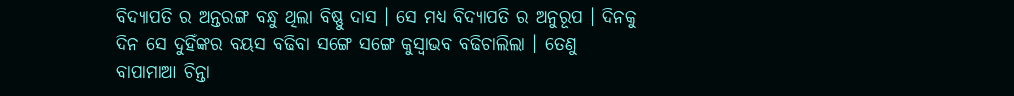ବିଦ୍ୟାପତି ର ଅନ୍ତରଙ୍ଗ ବନ୍ଧୁ ଥିଲା ବିଷ୍ଣୁ ଦାସ । ସେ ମଧ୍ୟ ବିଦ୍ୟାପତି ର ଅନୁରୂପ । ଦିନକୁ ଦିନ ସେ ଦୁହିଁଙ୍କର ବୟସ ବଢିବା ସଙ୍ଗେ ସଙ୍ଗେ କୁସ୍ଵାଭବ ବଢିଚାଲିଲା । ତେଣୁ ବାପାମାଆ ଚିନ୍ତା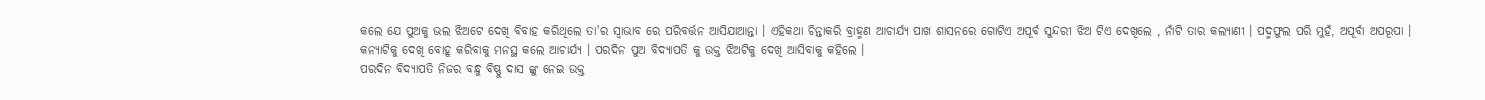କଲେ ଯେ ପୁଅକୁ ଭଲ ଝିଅଟେ ଦେଖି ବିବାହ କରିଥିଲେ ତା'ର ସ୍ବାଭାବ ରେ ପରିବର୍ତ୍ତନ ଆସିଯାଆନ୍ତା । ଏହିକଥା ଚିନ୍ତାକରି ବ୍ରାହ୍ମଣ ଆଚାର୍ଯ୍ୟ ପାଖ ଶାସନରେ ଗୋଟିଏ ଅପୂର୍ବ ସୁନ୍ଦରୀ ଝିଅ ଟିଏ ଦେଖିଲେ , ନାଁଟି ତାର କଲ୍ୟାଣୀ । ପଦ୍ମଫୁଲ ପରି ମୁହଁ, ଅପୂର୍ବା ଅପରୂପା । କନ୍ୟାଟିକୁ ଦେଖି ବୋହୂ କରିବାକୁ ମନସ୍ଥ କଲେ ଆଚାର୍ଯ୍ୟ । ପରଦିନ ପୁଅ ବିଦ୍ୟାପତି କୁ ଉକ୍ତ ଝିଅଟିକୁ ଦେଖି ଆସିବାକୁ କହିଲେ ।
ପରଦିନ ବିଦ୍ୟାପତି ନିଜର ବନ୍ଧୁ ବିଷ୍ଣୁ ଦାସ ଙ୍କୁ ନେଇ ଉକ୍ତ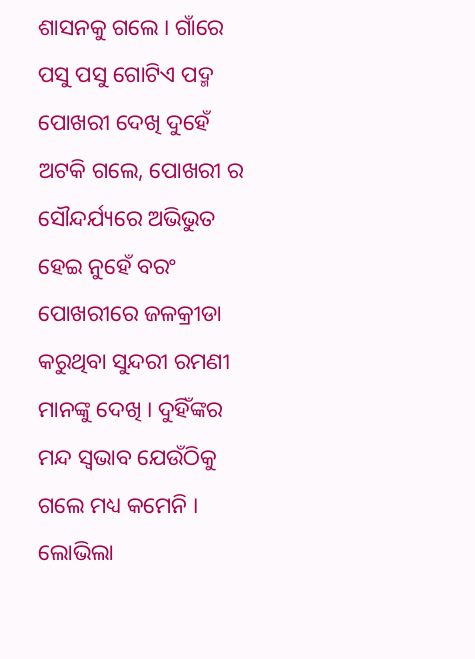ଶାସନକୁ ଗଲେ । ଗାଁରେ ପସୁ ପସୁ ଗୋଟିଏ ପଦ୍ମ ପୋଖରୀ ଦେଖି ଦୁହେଁ ଅଟକି ଗଲେ, ପୋଖରୀ ର ସୌନ୍ଦର୍ଯ୍ୟରେ ଅଭିଭୁତ ହେଇ ନୁହେଁ ବରଂ ପୋଖରୀରେ ଜଳକ୍ରୀଡା କରୁଥିବା ସୁନ୍ଦରୀ ରମଣୀ ମାନଙ୍କୁ ଦେଖି । ଦୁହିଁଙ୍କର ମନ୍ଦ ସ୍ଵଭାବ ଯେଉଁଠିକୁ ଗଲେ ମଧ୍ୟ କମେନି । ଲୋଭିଲା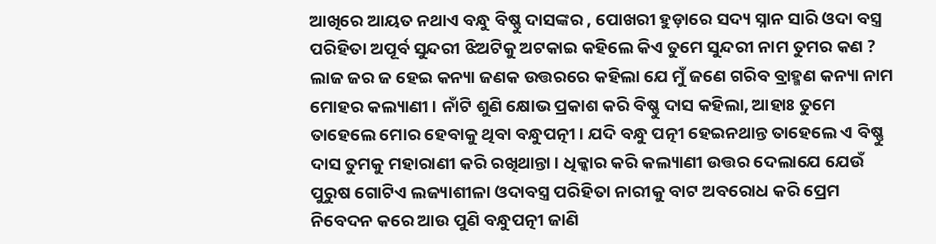ଆଖିରେ ଆୟତ ନଥାଏ ବନ୍ଧୁ ବିଷ୍ଣୁ ଦାସଙ୍କର , ପୋଖରୀ ହୁଡ଼ାରେ ସଦ୍ୟ ସ୍ନାନ ସାରି ଓଦା ବସ୍ତ୍ର ପରିହିତା ଅପୂର୍ବ ସୁନ୍ଦରୀ ଝିଅଟିକୁ ଅଟକାଇ କହିଲେ କିଏ ତୁମେ ସୁନ୍ଦରୀ ନାମ ତୁମର କଣ ? ଲାଜ ଜର ଜ ହେଇ କନ୍ୟା ଜଣକ ଉତ୍ତରରେ କହିଲା ଯେ ମୁଁ ଜଣେ ଗରିବ ବ୍ରାହ୍ମଣ କନ୍ୟା ନାମ ମୋହର କଲ୍ୟାଣୀ । ନାଁଟି ଶୁଣି କ୍ଷୋଭ ପ୍ରକାଶ କରି ବିଷ୍ଣୁ ଦାସ କହିଲା, ଆହାଃ ତୁମେ ତାହେଲେ ମୋର ହେବାକୁ ଥିବା ବନ୍ଧୁପତ୍ନୀ । ଯଦି ବନ୍ଧୁ ପତ୍ନୀ ହେଇନଥାନ୍ତ ତାହେଲେ ଏ ବିଷ୍ଣୁ ଦାସ ତୁମକୁ ମହାରାଣୀ କରି ରଖିଥାନ୍ତା । ଧିକ୍କାର କରି କଲ୍ୟାଣୀ ଉତ୍ତର ଦେଲାଯେ ଯେଉଁ ପୁରୁଷ ଗୋଟିଏ ଲଜ୍ୟାଶୀଳା ଓଦାବସ୍ତ୍ର ପରିହିତା ନାରୀକୁ ବାଟ ଅବରୋଧ କରି ପ୍ରେମ ନିବେଦନ କରେ ଆଉ ପୁଣି ବନ୍ଧୁପତ୍ନୀ ଜାଣି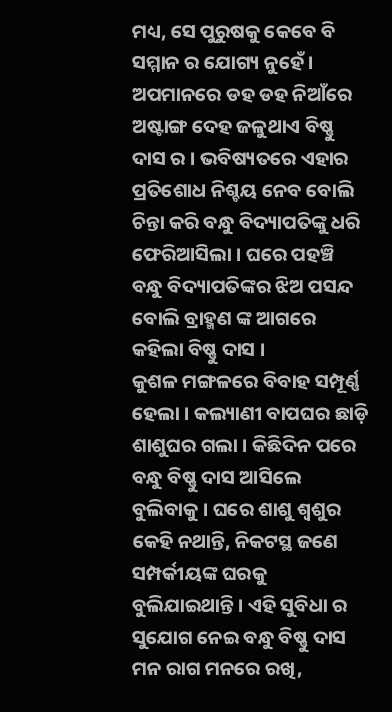ମଧ୍ୟ, ସେ ପୁରୁଷକୁ କେବେ ବି ସମ୍ମାନ ର ଯୋଗ୍ୟ ନୁହେଁ । ଅପମାନରେ ଡହ ଡହ ନିଆଁରେ ଅଷ୍ଟାଙ୍ଗ ଦେହ ଜଳୁଥାଏ ବିଷ୍ଣୁ ଦାସ ର । ଭବିଷ୍ୟତରେ ଏହାର ପ୍ରତିଶୋଧ ନିଶ୍ଚୟ ନେବ ବୋଲି ଚିନ୍ତା କରି ବନ୍ଧୁ ବିଦ୍ୟାପତିଙ୍କୁ ଧରି ଫେରିଆସିଲା । ଘରେ ପହଞ୍ଚି ବନ୍ଧୁ ବିଦ୍ୟାପତିଙ୍କର ଝିଅ ପସନ୍ଦ ବୋଲି ବ୍ରାହ୍ମଣ ଙ୍କ ଆଗରେ କହିଲା ବିଷ୍ଣୁ ଦାସ ।
କୁଶଳ ମଙ୍ଗଳରେ ବିବାହ ସମ୍ପୂର୍ଣ୍ଣ ହେଲା । କଲ୍ୟାଣୀ ବାପଘର ଛାଡ଼ି ଶାଶୁଘର ଗଲା । କିଛିଦିନ ପରେ ବନ୍ଧୁ ବିଷ୍ଣୁ ଦାସ ଆସିଲେ ବୁଲିବାକୁ । ଘରେ ଶାଶୁ ଶ୍ୱଶୁର କେହି ନଥାନ୍ତି, ନିକଟସ୍ଥ ଜଣେ ସମ୍ପର୍କୀୟଙ୍କ ଘରକୁ ବୁଲିଯାଇଥାନ୍ତି । ଏହି ସୁବିଧା ର ସୁଯୋଗ ନେଇ ବନ୍ଧୁ ବିଷ୍ଣୁ ଦାସ ମନ ରାଗ ମନରେ ରଖି,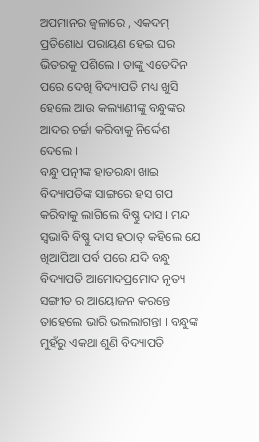ଅପମାନର ଜ୍ୱଳାରେ , ଏକଦମ୍ ପ୍ରତିଶୋଧ ପରାୟଣ ହେଇ ଘର ଭିତରକୁ ପଶିଲେ । ତାଙ୍କୁ ଏତେଦିନ ପରେ ଦେଖି ବିଦ୍ୟାପତି ମଧ୍ୟ ଖୁସି ହେଲେ ଆଉ କଲ୍ୟାଣୀଙ୍କୁ ବନ୍ଧୁଙ୍କର ଆଦର ଚର୍ଚ୍ଚା କରିବାକୁ ନିର୍ଦ୍ଦେଶ ଦେଲେ ।
ବନ୍ଧୁ ପତ୍ନୀଙ୍କ ହାତରନ୍ଧା ଖାଇ ବିଦ୍ୟାପତିଙ୍କ ସାଙ୍ଗରେ ହସ ଗପ କରିବାକୁ ଲାଗିଲେ ବିଷ୍ଣୁ ଦାସ । ମନ୍ଦ ସ୍ଵଭାବି ବିଷ୍ଣୁ ଦାସ ହଠାତ୍ କହିଲେ ଯେ ଖିଆପିଆ ପର୍ବ ପରେ ଯଦି ବନ୍ଧୁ ବିଦ୍ୟାପତି ଆମୋଦପ୍ରମୋଦ ନୃତ୍ୟ ସଙ୍ଗୀତ ର ଆୟୋଜନ କରନ୍ତେ ତାହେଲେ ଭାରି ଭଲଲାଗନ୍ତା । ବନ୍ଧୁଙ୍କ ମୁହଁରୁ ଏକଥା ଶୁଣି ବିଦ୍ୟାପତି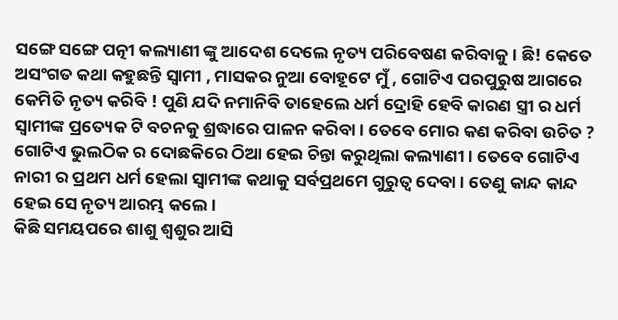ସଙ୍ଗେ ସଙ୍ଗେ ପତ୍ନୀ କଲ୍ୟାଣୀ ଙ୍କୁ ଆଦେଶ ଦେଲେ ନୃତ୍ୟ ପରିବେଷଣ କରିବାକୁ । ଛି! କେତେ ଅସଂଗତ କଥା କହୁଛନ୍ତି ସ୍ଵାମୀ , ମାସକର ନୁଆ ବୋହୂଟେ ମୁଁ , ଗୋଟିଏ ପରପୁରୁଷ ଆଗରେ କେମିତି ନୃତ୍ୟ କରିବି ! ପୁଣି ଯଦି ନମାନିବି ତାହେଲେ ଧର୍ମ ଦ୍ରୋହି ହେବି କାରଣ ସ୍ତ୍ରୀ ର ଧର୍ମ ସ୍ଵାମୀଙ୍କ ପ୍ରତ୍ୟେକ ଟି ବଚନକୁ ଶ୍ରଦ୍ଧାରେ ପାଳନ କରିବା । ତେବେ ମୋର କଣ କରିବା ଉଚିତ ? ଗୋଟିଏ ଭୁଲଠିକ ର ଦୋଛକିରେ ଠିଆ ହେଇ ଚିନ୍ତା କରୁଥିଲା କଲ୍ୟାଣୀ । ତେବେ ଗୋଟିଏ ନାରୀ ର ପ୍ରଥମ ଧର୍ମ ହେଲା ସ୍ଵାମୀଙ୍କ କଥାକୁ ସର୍ବପ୍ରଥମେ ଗୁରୁତ୍ଵ ଦେବା । ତେଣୁ କାନ୍ଦ କାନ୍ଦ ହେଇ ସେ ନୃତ୍ୟ ଆରମ୍ଭ କଲେ ।
କିଛି ସମୟପରେ ଶାଶୁ ଶ୍ୱଶୁର ଆସି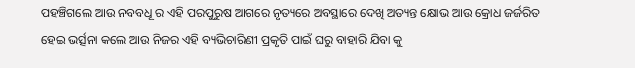ପହଞ୍ଚିଗଲେ ଆଉ ନବବଧୂ ର ଏହି ପରପୁରୁଷ ଆଗରେ ନୃତ୍ୟରେ ଅବସ୍ଥାରେ ଦେଖି ଅତ୍ୟନ୍ତ କ୍ଷୋଭ ଆଉ କ୍ରୋଧ ଜର୍ଜରିତ ହେଇ ଭର୍ତ୍ସନା କଲେ ଆଉ ନିଜର ଏହି ବ୍ୟଭିଚାରିଣୀ ପ୍ରକୃତି ପାଇଁ ଘରୁ ବାହାରି ଯିବା କୁ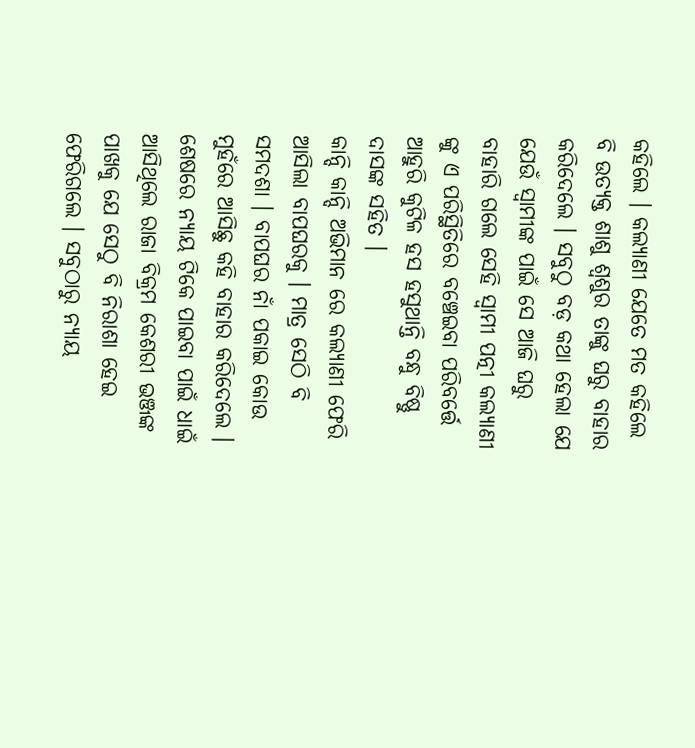କହିଲେ । କଲ୍ୟାଣୀ ଯେତେ ମତ କହିଲେ ବି ଉତ୍ୟକ୍ତ ଶାଶୁ ଶ୍ୱଶୁର ତାଙ୍କୁ ଘରୁ ବାହାର କରିଦେଲେ । ସବୁଠୁ ବଡ଼ କଥା ହେଲା ଯେ ଯେଉଁ ସ୍ଵାମୀଙ୍କ ପାଇଁ ସେ ଆଜି ଘରୁ ବାହାରି ଗଲେ ସେହି ସ୍ଵାମୀ ପତ୍ନୀ କଲ୍ୟାଣୀ ଙ୍କୁ ଏ ପରିସ୍ଥିତିରେ ବଞ୍ଚେଇବା ପରିବର୍ତ୍ତେ ଆହୁରି କୁଟିଳ ହସ ହସୁଥାନ୍ତି ବନ୍ଧୁ ବିଷ୍ଣୁ ଦାସଙ୍କ ସହିତ ।
କାନ୍ଦି କାନ୍ଦି ଅଭିମାନ ରେ କଲ୍ୟାଣୀ ଫେରି ଆସିଲା ବାପଘରକୁ । ମାତ୍ର ସେଠି ବି ସମଦଶା । ବାପଘର ନାଁ ପକାଇ କୋଉ ମୁହଁରେ ଆସିଛୁ କହି ବାହାର କରିଦେଲେ ।
ଶେଷରେ ନ୍ୟାୟ ଟିକେ ପାଇବା ପାଇଁ ଧାଇଁ ଆସିଥିଲେ ରାଜା ବିକ୍ରମ କେଶରୀ ଭଞ୍ଜଙ୍କ ପାଖକୁ ଯେ ସେଠୁ ବି ନିରାଶା ହେଇ ଫେରିଗଲେ । ସବୁଠାରୁ ନ୍ୟାୟ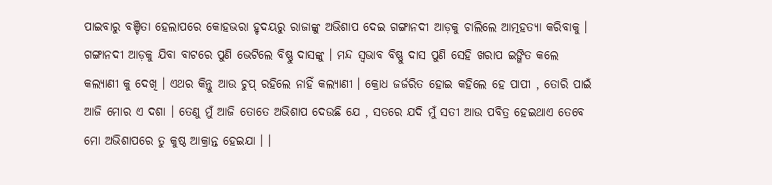ପାଇବାରୁ ବଞ୍ଚିତା ହେଲାପରେ କୋହଭରା ହୃଦୟରୁ ରାଜାଙ୍କୁ ଅଭିଶାପ ଦେଇ ଗଙ୍ଗାନଦୀ ଆଡ଼କୁ ଚାଲିଲେ ଆତ୍ମହତ୍ୟା କରିବାକୁ ।
ଗଙ୍ଗାନଦୀ ଆଡ଼କୁ ଯିବା ବାଟରେ ପୁଣି ଭେଟିଲେ ବିଷ୍ଣୁ ଦାସଙ୍କୁ । ମନ୍ଦ ସ୍ଵଭାବ ବିଷ୍ଣୁ ଦାସ ପୁଣି ସେହି ଖରାପ ଇଙ୍ଗିତ କଲେ କଲ୍ୟାଣୀ କୁ ଦେଖି । ଏଥର କିନ୍ତୁ ଆଉ ଚୁପ୍ ରହିଲେ ନାହିଁ କଲ୍ୟାଣୀ । କ୍ରୋଧ ଜର୍ଜରିତ ହୋଇ କହିଲେ ହେ ପାପୀ , ତୋରି ପାଇଁ ଆଜି ମୋର ଏ ଦଶା । ତେଣୁ ମୁଁ ଆଜି ତୋତେ ଅଭିଶାପ ଦେଉଛି ଯେ , ସତରେ ଯଦି ମୁଁ ସତୀ ଆଉ ପବିତ୍ର ହେଇଥାଏ ତେବେ ମୋ ଅଭିଶାପରେ ତୁ କୁଷ୍ଠ ଆକ୍ରାନ୍ତ ହେଇଯା । ।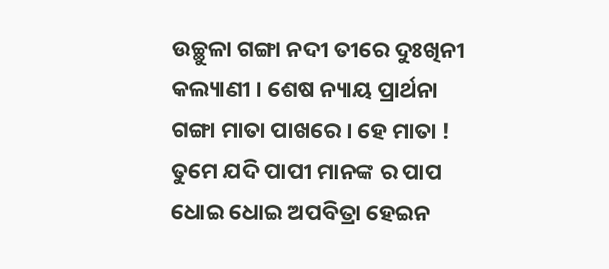ଉଚ୍ଛୁଳା ଗଙ୍ଗା ନଦୀ ତୀରେ ଦୁଃଖିନୀ କଲ୍ୟାଣୀ । ଶେଷ ନ୍ୟାୟ ପ୍ରାର୍ଥନା ଗଙ୍ଗା ମାତା ପାଖରେ । ହେ ମାତା ! ତୁମେ ଯଦି ପାପୀ ମାନଙ୍କ ର ପାପ ଧୋଇ ଧୋଇ ଅପବିତ୍ରା ହେଇନ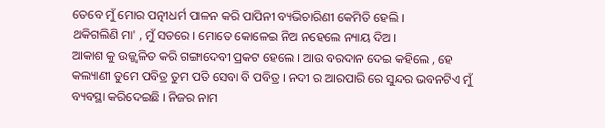ତେବେ ମୁଁ ମୋର ପତ୍ନୀଧର୍ମ ପାଳନ କରି ପାପିନୀ ବ୍ୟଭିଚାରିଣୀ କେମିତି ହେଲି ।
ଥକିଗଲିଣି ମା' , ମୁଁ ସତରେ । ମୋତେ କୋଳେଇ ନିଅ ନହେଲେ ନ୍ୟାୟ ଦିଅ ।
ଆକାଶ କୁ ଉଜ୍ଜ୍ୱଳିତ କରି ଗଙ୍ଗାଦେବୀ ପ୍ରକଟ ହେଲେ । ଆଉ ବରଦାନ ଦେଇ କହିଲେ , ହେ କଲ୍ୟାଣୀ ତୁମେ ପବିତ୍ର ତୁମ ପତି ସେବା ବି ପବିତ୍ର । ନଦୀ ର ଆରପାରି ରେ ସୁନ୍ଦର ଭବନଟିଏ ମୁଁ ବ୍ୟବସ୍ଥା କରିଦେଇଛି । ନିଜର ନାମ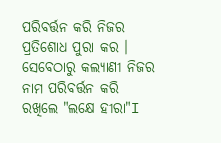ପରିବର୍ତ୍ତନ କରି ନିଜର ପ୍ରତିଶୋଧ ପୁରା କର ।
ସେବେଠାରୁ କଲ୍ୟାଣୀ ନିଜର ନାମ ପରିବର୍ତ୍ତନ କରି ରଖିଲେ "ଲକ୍ଷେ ହୀରା"I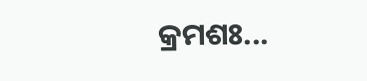କ୍ରମଶଃ...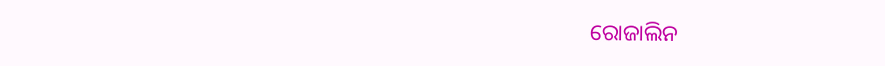ରୋଜାଲିନ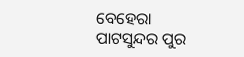ବେହେରା
ପାଟସୁନ୍ଦର ପୁର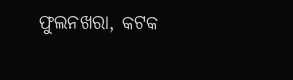ଫୁଲନଖରା, କଟକ